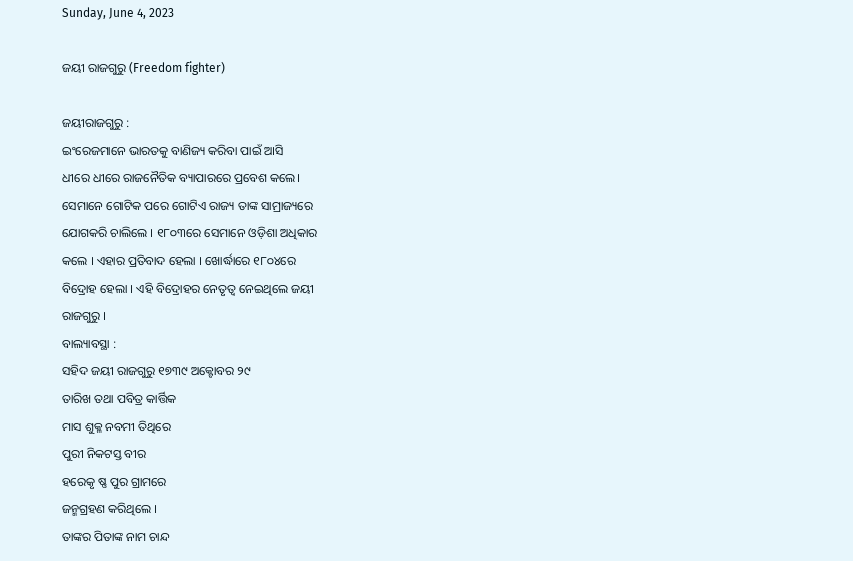Sunday, June 4, 2023

ଜୟୀ ରାଜଗୁରୁ (Freedom fighter)

ଜୟୀରାଜଗୁରୁ :
ଇଂରେଜମାନେ ଭାରତକୁ ବାଣିଜ୍ୟ କରିବା ପାଇଁ ଆସି
ଧୀରେ ଧୀରେ ରାଜନୈତିକ ବ୍ୟାପାରରେ ପ୍ରବେଶ କଲେ।
ସେମାନେ ଗୋଟିକ ପରେ ଗୋଟିଏ ରାଜ୍ୟ ତାଙ୍କ ସାମ୍ରାଜ୍ୟରେ
ଯୋଗକରି ଚାଲିଲେ । ୧୮୦୩ରେ ସେମାନେ ଓଡ଼ିଶା ଅଧିକାର
କଲେ । ଏହାର ପ୍ରତିବାଦ ହେଲା । ଖୋର୍ଦ୍ଧାରେ ୧୮୦୪ରେ
ବିଦ୍ରୋହ ହେଲା । ଏହି ବିଦ୍ରୋହର ନେତୃତ୍ବ ନେଇଥିଲେ ଜୟୀ
ରାଜଗୁରୁ ।
ବାଲ୍ୟାବସ୍ଥା :
ସହିଦ ଜୟୀ ରାଜଗୁରୁ ୧୭୩୯ ଅକ୍ଟୋବର ୨୯
ତାରିଖ ତଥା ପବିତ୍ର କାର୍ତ୍ତିକ
ମାସ ଶୁକ୍ଳ ନବମୀ ତିଥିରେ
ପୁରୀ ନିକଟସ୍ତ ବୀର
ହରେକୃ ଷ୍ଣ ପୁର ଗ୍ରାମରେ
ଜନ୍ମଗ୍ରହଣ କରିଥିଲେ ।
ତାଙ୍କର ପିତାଙ୍କ ନାମ ଚାନ୍ଦ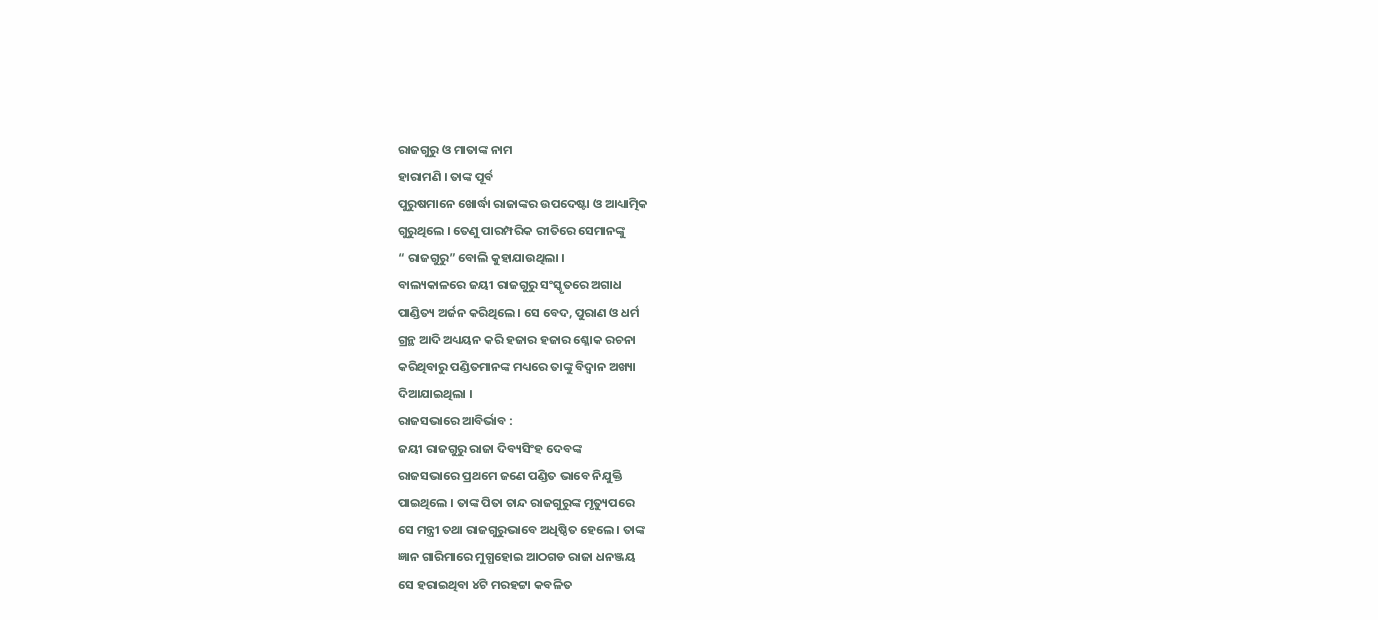ରାଜଗୁରୁ ଓ ମାତାଙ୍କ ନାମ
ହାରାମଣି । ତାଙ୍କ ପୂର୍ବ
ପୁରୁଷମାନେ ଖୋର୍ଦ୍ଧା ରାଜାଙ୍କର ଉପଦେଷ୍ଟା ଓ ଆଧ୍ୟାତ୍ମିକ
ଗୁରୁଥିଲେ । ତେଣୁ ପାରମ୍ପରିକ ରୀତିରେ ସେମାନଙ୍କୁ
“ ରାଜଗୁରୁ” ବୋଲି କୁହାଯାଉଥିଲା ।
ବାଲ୍ୟକାଳରେ ଜୟୀ ରାଜଗୁରୁ ସଂସ୍କୃତରେ ଅଗାଧ
ପାଣ୍ଡିତ୍ୟ ଅର୍ଜନ କରିଥିଲେ । ସେ ବେଦ, ପୁରାଣ ଓ ଧର୍ମ
ଗ୍ରନ୍ଥ ଆଦି ଅଧ୍ୟୟନ କରି ହଜାର ହଜାର ଶ୍ଳୋକ ରଚନା
କରିଥିବାରୁ ପଣ୍ଡିତମାନଙ୍କ ମଧ୍ୟରେ ତାଙ୍କୁ ବିଦ୍ଵାନ ଅଖ୍ୟା
ଦିଆଯାଇଥିଲା ।
ରାଜସଭାରେ ଆବିର୍ଭାବ :
ଜୟୀ ରାଜଗୁରୁ ରାଜା ଦିବ୍ୟସିଂହ ଦେବଙ୍କ
ରାଜସଭାରେ ପ୍ରଥମେ ଜଣେ ପଣ୍ଡିତ ଭାବେ ନିଯୁକ୍ତି
ପାଇଥିଲେ । ତାଙ୍କ ପିତା ଚାନ୍ଦ ରାଜଗୁରୁଙ୍କ ମୃତ୍ୟୁପରେ
ସେ ମନ୍ତ୍ରୀ ତଥା ରାଜଗୁରୁଭାବେ ଅଧିଷ୍ଠିତ ହେଲେ । ତାଙ୍କ
ଜ୍ଞାନ ଗାରିମାରେ ମୁଗ୍ଧହୋଇ ଆଠଗଡ ରାଜା ଧନଞ୍ଜୟ
ସେ ହରାଇଥିବା ୪ଟି ମରହଟ୍ଟା କବଳିତ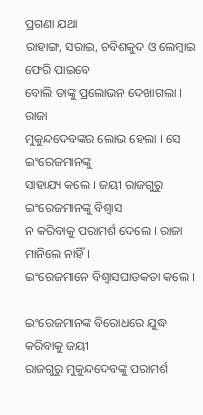ପ୍ରଗଣା ଯଥା
ରାହାଙ୍ଗ, ସରାଇ, ଚବିଶକୁଦ ଓ ଲେମ୍ବାଇ ଫେରି ପାଇବେ
ବୋଲି ତାଙ୍କୁ ପ୍ରଲୋଭନ ଦେଖାଗଲା । ରାଜା
ମୁକୁନ୍ଦଦେବଙ୍କର ଲୋଭ ହେଲା । ସେ ଇଂରେଜମାନଙ୍କୁ
ସାହାଯ୍ୟ କଲେ । ଜୟୀ ରାଜଗୁରୁ ଇଂରେଜମାନଙ୍କୁ ବିଶ୍ଵାସ
ନ କରିବାକୁ ପରାମର୍ଶ ଦେଲେ । ରାଜା ମାନିଲେ ନାହିଁ ।
ଇଂରେଜମାନେ ବିଶ୍ଵାସଘାତକତା କଲେ ।

ଇଂରେଜମାନଙ୍କ ବିରୋଧରେ ଯୁଦ୍ଧ କରିବାକୁ ଜୟୀ
ରାଜଗୁରୁ ମୁକୁନ୍ଦଦେବଙ୍କୁ ପରାମର୍ଶ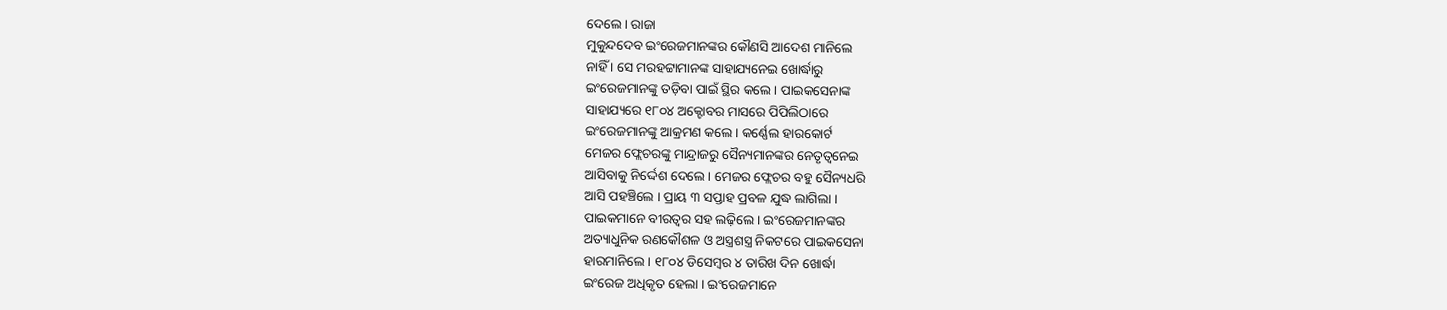ଦେଲେ । ରାଜା
ମୁକୁନ୍ଦଦେବ ଇଂରେଜମାନଙ୍କର କୌଣସି ଆଦେଶ ମାନିଲେ
ନାହିଁ । ସେ ମରହଟ୍ଟାମାନଙ୍କ ସାହାଯ୍ୟନେଇ ଖୋର୍ଦ୍ଧାରୁ
ଇଂରେଜମାନଙ୍କୁ ତଡ଼ିବା ପାଇଁ ସ୍ଥିର କଲେ । ପାଇକସେନାଙ୍କ
ସାହାଯ୍ୟରେ ୧୮୦୪ ଅକ୍ଟୋବର ମାସରେ ପିପିଲିଠାରେ
ଇଂରେଜମାନଙ୍କୁ ଆକ୍ରମଣ କଲେ । କର୍ଣ୍ଣେଲ ହାରକୋର୍ଟ
ମେଜର ଫ୍ଲେଚରଙ୍କୁ ମାନ୍ଦ୍ରାଜରୁ ସୈନ୍ୟମାନଙ୍କର ନେତୃତ୍ୱନେଇ
ଆସିବାକୁ ନିର୍ଦ୍ଦେଶ ଦେଲେ । ମେଜର ଫ୍ଲେଚର ବହୁ ସୈନ୍ୟଧରି
ଆସି ପହଞ୍ଚିଲେ । ପ୍ରାୟ ୩ ସପ୍ତାହ ପ୍ରବଳ ଯୁଦ୍ଧ ଲାଗିଲା ।
ପାଇକମାନେ ବୀରତ୍ଵର ସହ ଲଢ଼ିଲେ । ଇଂରେଜମାନଙ୍କର
ଅତ୍ୟାଧୁନିକ ରଣକୌଶଳ ଓ ଅସ୍ତ୍ରଶସ୍ତ୍ର ନିକଟରେ ପାଇକସେନା
ହାରମାନିଲେ । ୧୮୦୪ ଡିସେମ୍ବର ୪ ତାରିଖ ଦିନ ଖୋର୍ଦ୍ଧା
ଇଂରେଜ ଅଧିକୃତ ହେଲା । ଇଂରେଜମାନେ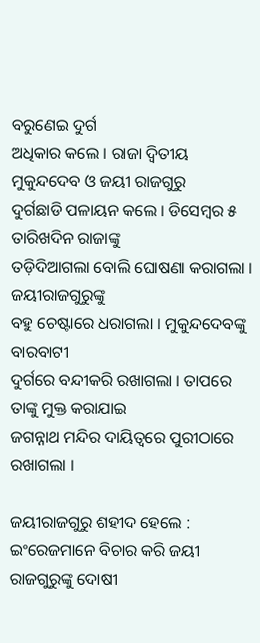ବରୁଣେଇ ଦୁର୍ଗ
ଅଧିକାର କଲେ । ରାଜା ଦ୍ଵିତୀୟ ମୁକୁନ୍ଦଦେବ ଓ ଜୟୀ ରାଜଗୁରୁ
ଦୁର୍ଗଛାଡି ପଳାୟନ କଲେ । ଡିସେମ୍ବର ୫ ତାରିଖଦିନ ରାଜାଙ୍କୁ
ତଡ଼ିଦିଆଗଲା ବୋଲି ଘୋଷଣା କରାଗଲା । ଜୟୀରାଜଗୁରୁଙ୍କୁ
ବହୁ ଚେଷ୍ଟାରେ ଧରାଗଲା । ମୁକୁନ୍ଦଦେବଙ୍କୁ ବାରବାଟୀ
ଦୁର୍ଗରେ ବନ୍ଦୀକରି ରଖାଗଲା । ତାପରେ ତାଙ୍କୁ ମୁକ୍ତ କରାଯାଇ
ଜଗନ୍ନାଥ ମନ୍ଦିର ଦାୟିତ୍ଵରେ ପୁରୀଠାରେ ରଖାଗଲା ।

ଜୟୀରାଜଗୁରୁ ଶହୀଦ ହେଲେ :
ଇଂରେଜମାନେ ବିଚାର କରି ଜୟୀ ରାଜଗୁରୁଙ୍କୁ ଦୋଷୀ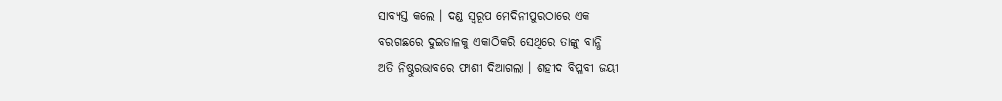ସାବ୍ୟସ୍ତ କଲେ । ଦଣ୍ଡ ସ୍ଵରୂପ ମେଦିନୀପୁରଠାରେ ଏକ
ବରଗଛରେ ଦୁଇଡାଳକୁ ଏକାଠିକରି ସେଥିରେ ତାଙ୍କୁ ବାନ୍ଧି
ଅତି ନିଷ୍ଠୁରଭାବରେ ଫାଶୀ ଦିଆଗଲା । ଶହୀଦ ବିପ୍ଳବୀ ଜୟୀ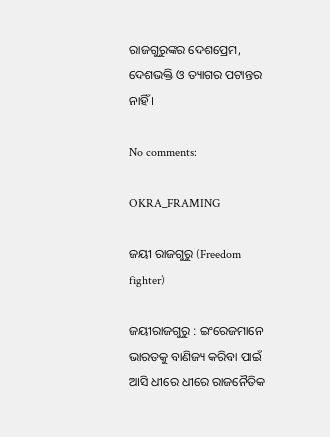ରାଜଗୁରୁଙ୍କର ଦେଶପ୍ରେମ, ଦେଶଭକ୍ତି ଓ ତ୍ୟାଗର ପଟାନ୍ତର
ନାହିଁ ।

No comments:

OKRA_FRAMING

ଜୟୀ ରାଜଗୁରୁ (Freedom fighter)

ଜୟୀରାଜଗୁରୁ : ଇଂରେଜମାନେ ଭାରତକୁ ବାଣିଜ୍ୟ କରିବା ପାଇଁ ଆସି ଧୀରେ ଧୀରେ ରାଜନୈତିକ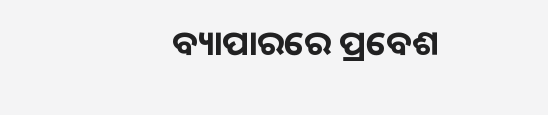ବ୍ୟାପାରରେ ପ୍ରବେଶ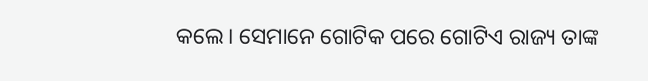କଲେ। ସେମାନେ ଗୋଟିକ ପରେ ଗୋଟିଏ ରାଜ୍ୟ ତାଙ୍କ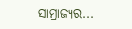ସାମ୍ରାଜ୍ୟର...